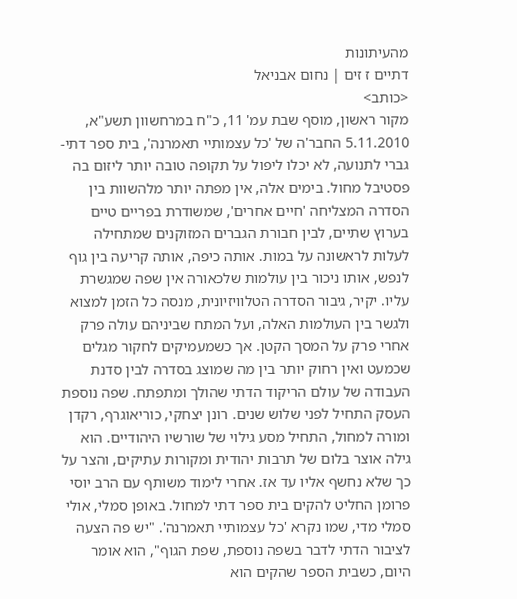מהעיתונות
דתיים ז זים | נחום אבניאל
<כותב>
מקור ראשון, מוסף שבת עמ' 11, כ"ח במרחשוון תשע"א, 5.11.2010 החבר'ה של 'כל עצמותיי תאמרנה', בית ספר דתי-גברי לתנועה, לא יכלו ליפול על תקופה טובה יותר ליזום בה פסטיבל מחול. בימים אלה, אין מפתה יותר מלהשוות בין הסדרה המצליחה 'חיים אחרים', שמשודרת בפריים טיים בערוץ שתיים, לבין חבורת הגברים המזוקנים שמתחילה לעלות לראשונה על במות. אותה כיפה, אותה קריעה בין גוף לנפש, אותו ניכור בין עולמות שלכאורה אין שפה שמגשרת עליו. יקיר, גיבור הסדרה הטלוויזיונית, מנסה כל הזמן למצוא ולגשר בין העולמות האלה, ועל המתח שביניהם עולה פרק אחרי פרק על המסך הקטן. אך כשמעמיקים לחקור מגלים שכמעט ואין רחוק יותר בין מה שמוצג בסדרה לבין סדנת העבודה של עולם הריקוד הדתי שהולך ומתפתח. שפה נוספת
העסק התחיל לפני שלוש שנים. רונן יצחקי, כוריאוגרף, רקדן ומורה למחול, התחיל מסע גילוי של שורשיו היהודיים. הוא גילה אוצר בלום של תרבות יהודית ומקורות עתיקים, והצר על כך שלא נחשף אליו עד אז. אחרי לימוד משותף עם הרב יוסי פרומן החליט להקים בית ספר דתי למחול. באופן סמלי, אולי סמלי מדי, שמו נקרא 'כל עצמותיי תאמרנה'. "יש פה הצעה לציבור הדתי לדבר בשפה נוספת, שפת הגוף", הוא אומר היום, כשבית הספר שהקים הוא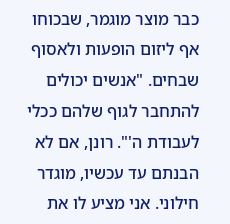כבר מוצר מוגמר, שבכוחו אף ליזום הופעות ולאסוף שבחים. "אנשים יכולים להתחבר לגוף שלהם ככלי לעבודת ה'". רונן, אם לא הבנתם עד עכשיו, מוגדר חילוני. אני מציע לו את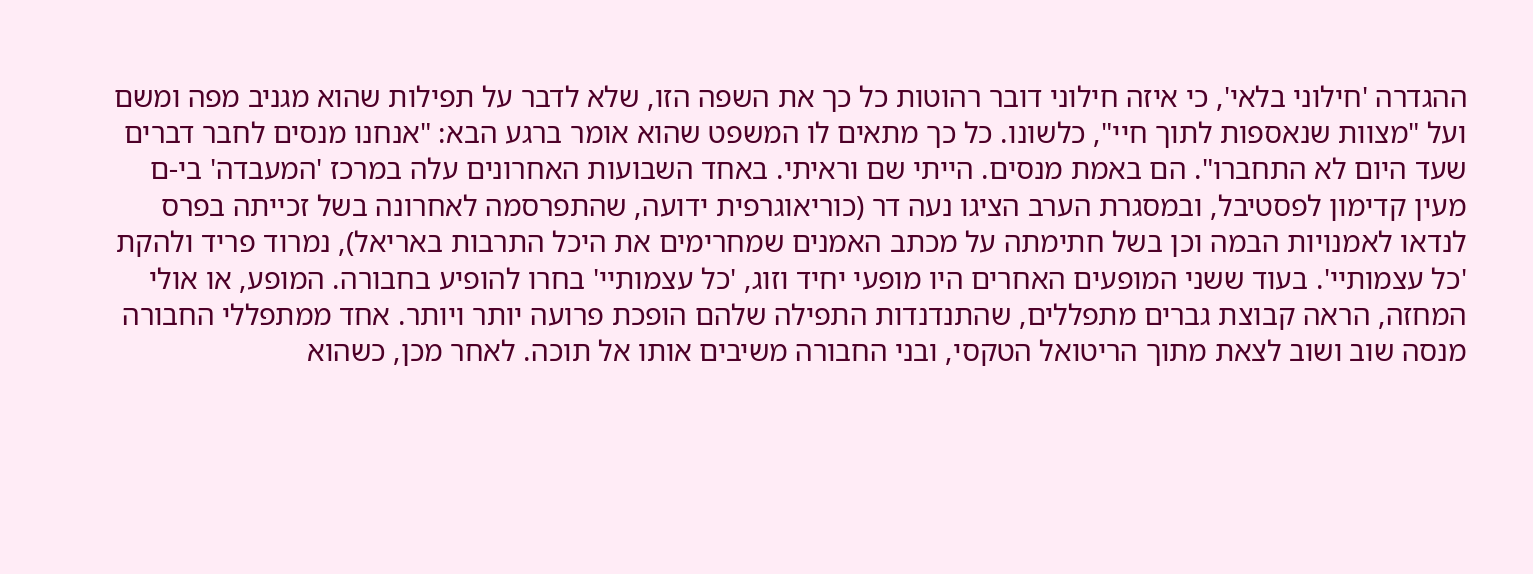ההגדרה 'חילוני בלאי', כי איזה חילוני דובר רהוטות כל כך את השפה הזו, שלא לדבר על תפילות שהוא מגניב מפה ומשם ועל "מצוות שנאספות לתוך חיי", כלשונו. כל כך מתאים לו המשפט שהוא אומר ברגע הבא: "אנחנו מנסים לחבר דברים שעד היום לא התחברו". הם באמת מנסים. הייתי שם וראיתי. באחד השבועות האחרונים עלה במרכז 'המעבדה' בי-ם מעין קדימון לפסטיבל, ובמסגרת הערב הציגו נעה דר (כוריאוגרפית ידועה, שהתפרסמה לאחרונה בשל זכייתה בפרס לנדאו לאמנויות הבמה וכן בשל חתימתה על מכתב האמנים שמחרימים את היכל התרבות באריאל), נמרוד פריד ולהקת 'כל עצמותיי'. בעוד ששני המופעים האחרים היו מופעי יחיד וזוג, 'כל עצמותיי' בחרו להופיע בחבורה. המופע, או אולי המחזה, הראה קבוצת גברים מתפללים, שהתנדנדות התפילה שלהם הופכת פרועה יותר ויותר. אחד ממתפללי החבורה מנסה שוב ושוב לצאת מתוך הריטואל הטקסי, ובני החבורה משיבים אותו אל תוכה. לאחר מכן, כשהוא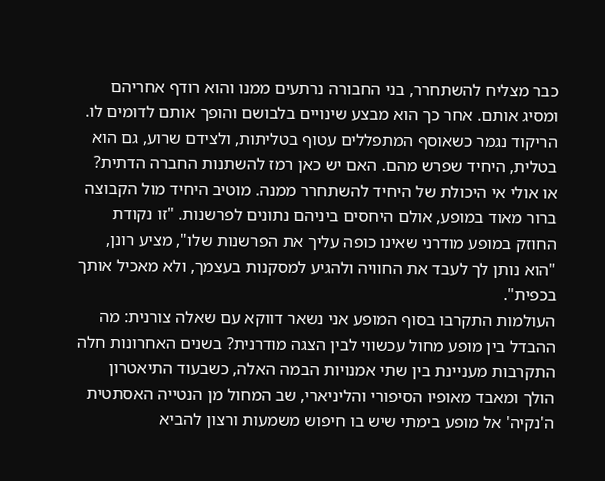כבר מצליח להשתחרר, בני החבורה נרתעים ממנו והוא רודף אחריהם ומסיג אותם. אחר כך הוא מבצע שינויים בלבושם והופך אותם לדומים לו. הריקוד נגמר כשאוסף המתפללים עטוף בטליתות, ולצידם שרוע, גם הוא בטלית, היחיד שפרש מהם. האם יש כאן רמז להשתנות החברה הדתית? או אולי אי היכולת של היחיד להשתחרר ממנה. מוטיב היחיד מול הקבוצה ברור מאוד במופע, אולם היחסים ביניהם נתונים לפרשנות. "זו נקודת החוזק במופע מודרני שאינו כופה עליך את הפרשנות שלו", מציע רונן, "הוא נותן לך לעבד את החוויה ולהגיע למסקנות בעצמך, ולא מאכיל אותך בכפית".
העולמות התקרבו בסוף המופע אני נשאר דווקא עם שאלה צורנית: מה ההבדל בין מופע מחול עכשווי לבין הצגה מודרנית? בשנים האחרונות חלה התקרבות מעניינת בין שתי אמנויות הבמה האלה, כשבעוד התיאטרון הולך ומאבד מאופיו הסיפורי והליניארי, שב המחול מן הנטייה האסתטית ה'נקיה' אל מופע בימתי שיש בו חיפוש משמעות ורצון להביא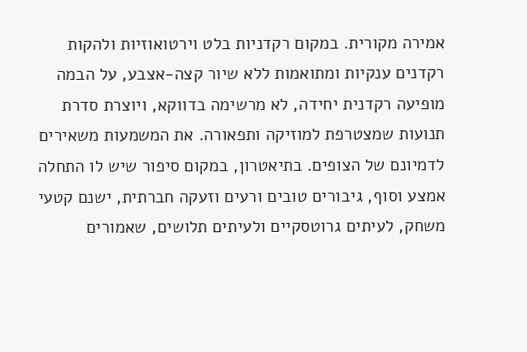אמירה מקורית. במקום רקדניות בלט וירטואוזיות ולהקות רקדנים ענקיות ומתואמות ללא שיור קצה-אצבע, על הבמה מופיעה רקדנית יחידה, לא מרשימה בדווקא, ויוצרת סדרת תנועות שמצטרפת למוזיקה ותפאורה. את המשמעות משאירים לדמיונם של הצופים. בתיאטרון, במקום סיפור שיש לו התחלה אמצע וסוף, גיבורים טובים ורעים וזעקה חברתית, ישנם קטעי משחק, לעיתים גרוטסקיים ולעיתים תלושים, שאמורים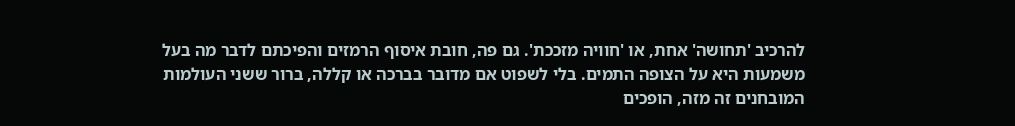להרכיב 'תחושה' אחת, או 'חוויה מזככת'. גם פה, חובת איסוף הרמזים והפיכתם לדבר מה בעל משמעות היא על הצופה התמים. בלי לשפוט אם מדובר בברכה או קללה, ברור ששני העולמות המובחנים זה מזה, הופכים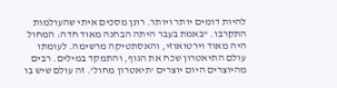להיות דומים יותר ויותר. רונן מסכים איתי שהעולמות התקרבו. "באמת בעבר היתה הבחנה מאוד חדה: המחול היה מאוד וירטואוזי, והאסתטיקה מרשימה. לעומתו עולם התיאטרון שכח את הגוף, והתמקד במילים. רבים מהיוצרים היום יוצרים 'תיאטרון מחול'. זה עולם שיש בו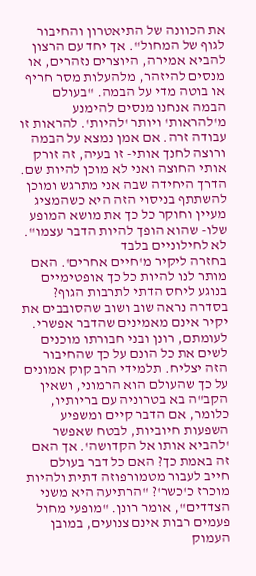את הכוונה של התיאטרון והחיבור לגוף של המחול". אך יחד עם הרצון להביא אמירה, היוצרים נזהרים, או מנסים להיזהר, מלהעלות מסר חריף או בוטה מדי על הבמה. "בעולם הבמה אנחנו מנסים להימנע מ'להראות' ויותר 'להיות'. להראות זו עבודה זרה. אם אמן נמצא על הבמה ורוצה לחנך אותי- זו בעיה, זה זורק אותי החוצה ואני לא מוכן להיות שם. הדרך היחידה שבה אני מתרגש ומוכן להשתתף בניסוי הזה היא כשהמציג מעיין וחוקר כל כך את מושא המופע שלו- שהוא הופך להיות הדבר עצמו". לא לחילוניים בלבד
בחזרה ליקיר מ'חיים אחרים'. האם מותר לנו להיות כל כך אופטימיים בנוגע ליחס הדתי לתרבות הגוף? בסדרה נראה שוב ושוב שהסובבים את יקיר אינם מאמינים שהדבר אפשרי. לעומתם, רונן ובני חבורתו מוכנים לשים את כל הונם על כך שהחיבור הזה יצליח. תלמידי הרב קוק אמונים על כך שהעולם הוא הרמוני, ושאין הקב"ה בא בטרוניה עם בריותיו, כלומר, אם הדבר קיים ומשפיע השפעות חיוביות, לבטח שאפשר 'להביא אותו אל הקדושה'. אך האם זה באמת כך? האם כל דבר בעולם חייב לעבור מטמורפוזה דתית ולהיות מוכרז כ'כשר'? "הרתיעה היא משני הצדדים", אומר רונן. "מופעי מחול פעמים רבות אינם צנועים, במובן העמוק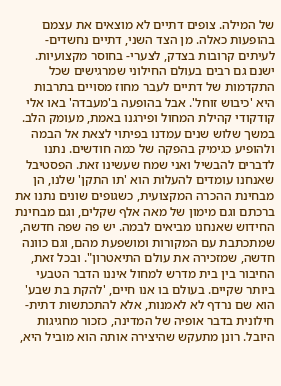של המילה. צופים דתיים לא מוצאים את עצמם בהופעות כאלה. מן הצד השני, דתיים נחשדים- לעיתים קרובות בצדק, לצערי- בחוסר מקצועיות. ישנם גם רבים בעולם החילוני שמרגישים שכל התקדמות של דתיים לעבר מחוז מסויים בתרבות היא 'כיבוש זוחל'. אבל בהופעה ב'מעבדה' באו אלי קודקודי קהילת המחול ופירגנו באמת, מעומק הלב. במשך שלוש שנים עמדנו בפיתוי לצאת אל הבמה ולהופיע כגימיק בהפקה של כמה חודשים. נתנו לדברים להבשיל ואני שמח שעשינו זאת. הפסטיבל שאנחנו עומדים להעלות הוא 'תו התקן' שלנו, הן מבחינת ההכרה המקצועית, כשגופים שונים נתנו את ברכתם וגם מימון של מאה אלף שקלים, וגם מבחינת החידוש שאנחנו מביאים לבמה. יש פה שפה חדשה, שמתכתבת עם המקורות ומושפעת מהם, וגם כוונה חדשה, שמזכירה את עולם התיאטרון". ובכל זאת, החיבור בין בית מדרש למחול איננו הדבר הטבעי ביותר שקיים. בעולם בו אנו חיים, 'להקת בת שבע' הוא שם נרדף לא לאמנות, אלא להתכתשות דתית-חילונית בדבר אופיה של המדינה, כזכור מחגיגות היובל. רונן מתעקש שהיצירה אותה הוא מוביל היא,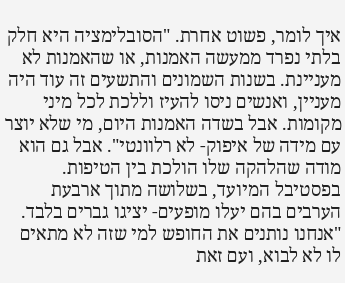איך לומר, פשוט אחרת. "הסובלימציה היא חלק בלתי נפרד ממעשה האמנות, או שהאמנות לא מעניינת. בשנות השמונים והתשעים זה עוד היה מעניין, ואנשים ניסו להעיז וללכת לכל מיני מקומות. אבל בשדה האמנות היום, מי שלא יוצר עם מידה של איפוק- לא רלוונטי". אבל גם הוא מודה שהלהקה שלו הולכת בין הטיפות. בפסטיבל המיועד, בשלושה מתוך ארבעת הערבים בהם יעלו מופעים- יציגו גברים בלבד. "אנחנו נותנים את החופש למי שזה לא מתאים לו לא לבוא, ועם זאת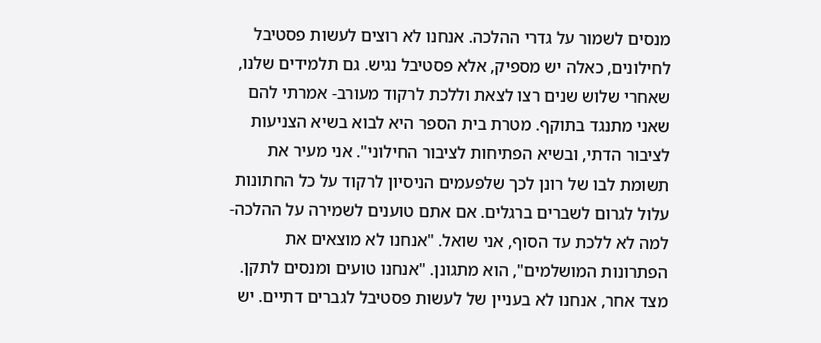מנסים לשמור על גדרי ההלכה. אנחנו לא רוצים לעשות פסטיבל לחילונים, כאלה יש מספיק, אלא פסטיבל נגיש. גם תלמידים שלנו, שאחרי שלוש שנים רצו לצאת וללכת לרקוד מעורב- אמרתי להם שאני מתנגד בתוקף. מטרת בית הספר היא לבוא בשיא הצניעות לציבור הדתי, ובשיא הפתיחות לציבור החילוני". אני מעיר את תשומת לבו של רונן לכך שלפעמים הניסיון לרקוד על כל החתונות עלול לגרום לשברים ברגלים. אם אתם טוענים לשמירה על ההלכה- למה לא ללכת עד הסוף, אני שואל. "אנחנו לא מוצאים את הפתרונות המושלמים", הוא מתגונן. "אנחנו טועים ומנסים לתקן. מצד אחר, אנחנו לא בעניין של לעשות פסטיבל לגברים דתיים. יש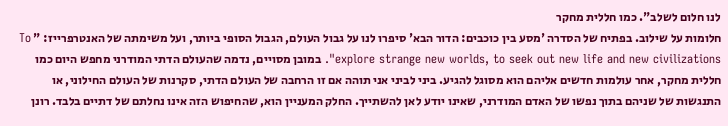לנו חלום לשלב". כמו חללית מחקר
חלומות על שילוב. בפתיח של הסדרה 'מסע בין כוכבים: הדור הבא' סיפרו לנו על גבול העולם, הגבול הסופי ביותר, ועל משימתה של האנטרפרייז: " To explore strange new worlds, to seek out new life and new civilizations". במובן מסויים, נדמה שהעולם הדתי המודרני מחפש היום כמו חללית מחקר, אחר עולמות חדשים אליהם הוא מסוגל להגיע. ביני לביני אני תוהה אם זו הרחבה של העולם הדתי, סקרנות של העולם החילוני, או התנגשות של שניהם בתוך נפשו של האדם המודרני, שאינו יודע לאן להשתייך. החלק המעניין הוא, שהחיפוש הזה אינו נחלתם של דתיים בלבד. רונן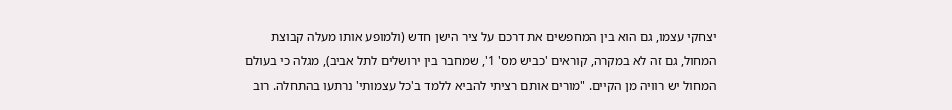יצחקי עצמו, גם הוא בין המחפשים את דרכם על ציר הישן חדש (ולמופע אותו מעלה קבוצת המחול, גם זה לא במקרה, קוראים 'כביש מס' 1', שמחבר בין ירושלים לתל אביב), מגלה כי בעולם המחול יש רוויה מן הקיים. "מורים אותם רציתי להביא ללמד ב'כל עצמותי' נרתעו בהתחלה. רוב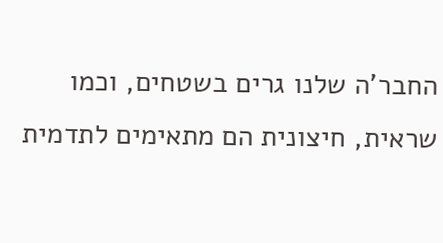החבר'ה שלנו גרים בשטחים, וכמו שראית, חיצונית הם מתאימים לתדמית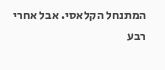המתנחל הקלאסי. אבל אחרי רבע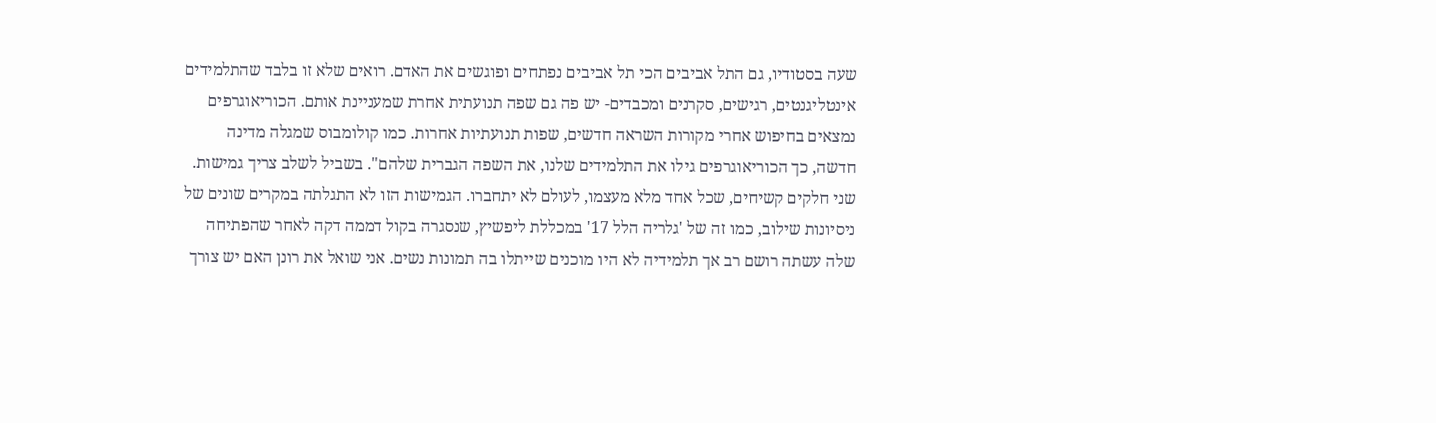שעה בסטודיו, גם התל אביבים הכי תל אביבים נפתחים ופוגשים את האדם. רואים שלא זו בלבד שהתלמידים אינטליגנטים, רגישים, סקרנים ומכבדים- יש פה גם שפה תנועתית אחרת שמעניינת אותם. הכוריאוגרפים נמצאים בחיפוש אחרי מקורות השראה חדשים, שפות תנועתיות אחרות. כמו קולומבוס שמגלה מדינה חדשה, כך הכוריאוגרפים גילו את התלמידים שלנו, את השפה הגברית שלהם". בשביל לשלב צריך גמישות. שני חלקים קשיחים, שכל אחד מלא מעצמו, לעולם לא יתחברו. הגמישות הזו לא התגלתה במקרים שונים של ניסיונות שילוב, כמו זה של 'גלריה הלל 17' במכללת ליפשיץ, שנסגרה בקול דממה דקה לאחר שהפתיחה שלה עשתה רושם רב אך תלמידיה לא היו מוכנים שייתלו בה תמונות נשים. אני שואל את רונן האם יש צורך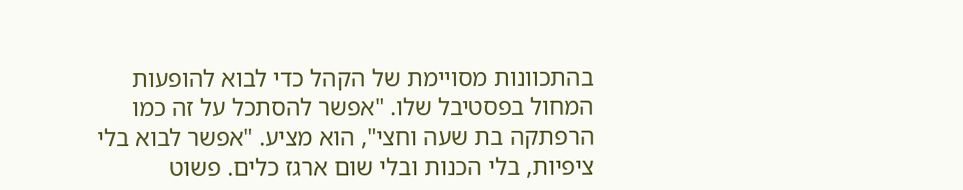בהתכוונות מסויימת של הקהל כדי לבוא להופעות המחול בפסטיבל שלו. "אפשר להסתכל על זה כמו הרפתקה בת שעה וחצי", הוא מציע. "אפשר לבוא בלי ציפיות, בלי הכנות ובלי שום ארגז כלים. פשוט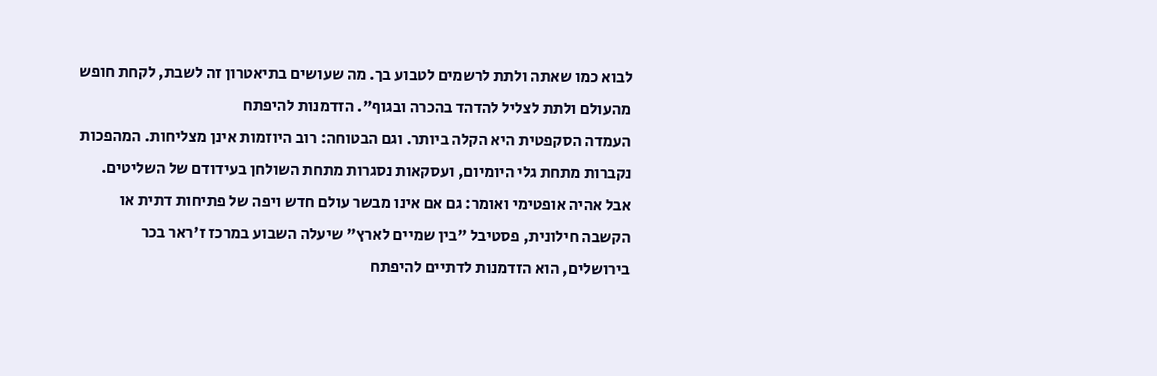לבוא כמו שאתה ולתת לרשמים לטבוע בך. מה שעושים בתיאטרון זה לשבת, לקחת חופש מהעולם ולתת לצליל להדהד בהכרה ובגוף". הזדמנות להיפתח
העמדה הסקפטית היא הקלה ביותר. וגם הבטוחה: רוב היוזמות אינן מצליחות. המהפכות נקברות מתחת גלי היומיום, ועסקאות נסגרות מתחת השולחן בעידודם של השליטים. אבל אהיה אופטימי ואומר: גם אם אינו מבשר עולם חדש ויפה של פתיחות דתית או הקשבה חילונית, פסטיבל "בין שמיים לארץ" שיעלה השבוע במרכז ז'ראר בכר בירושלים, הוא הזדמנות לדתיים להיפתח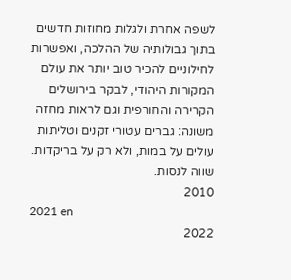לשפה אחרת ולגלות מחוזות חדשים בתוך גבולותיה של ההלכה, ואפשרות לחילוניים להכיר טוב יותר את עולם המקורות היהודי, לבקר בירושלים הקרירה והחורפית וגם לראות מחזה משונה: גברים עטורי זקנים וטליתות עולים על במות, ולא רק על בריקדות. שווה לנסות.
2010
2021 en
2022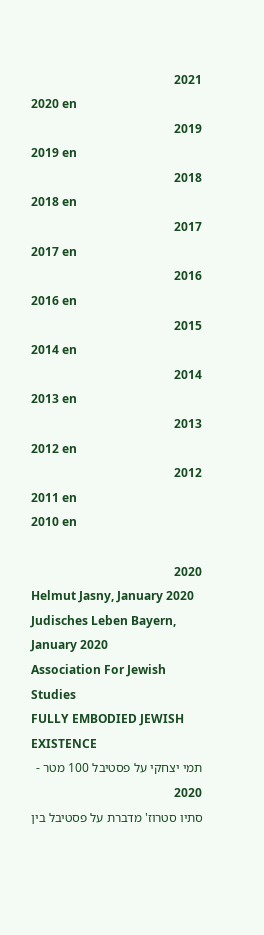2021
2020 en
2019
2019 en
2018
2018 en
2017
2017 en
2016
2016 en
2015
2014 en
2014
2013 en
2013
2012 en
2012
2011 en
2010 en

2020
Helmut Jasny, January 2020
Judisches Leben Bayern, January 2020
Association For Jewish Studies
FULLY EMBODIED JEWISH EXISTENCE
תמי יצחקי על פסטיבל 100 מטר - 2020
סתיו סטרוז' מדברת על פסטיבל בין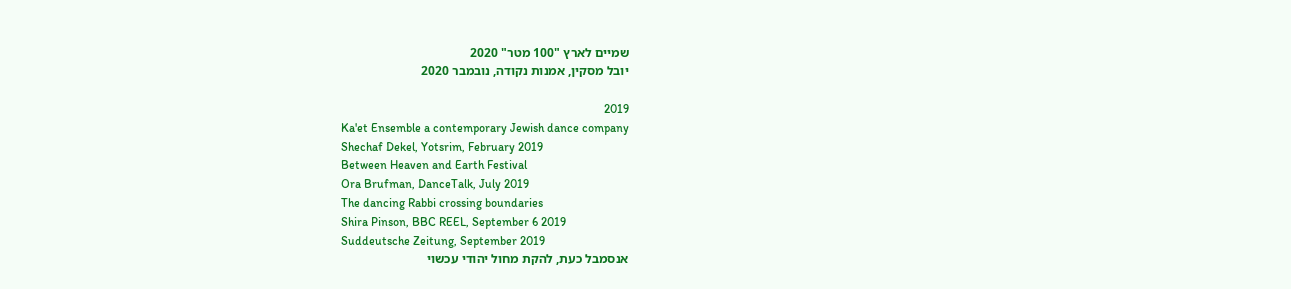שמיים לארץ "100 מטר" 2020
יובל מסקין, אמנות נקודה, נובמבר 2020

2019
Ka'et Ensemble a contemporary Jewish dance company
Shechaf Dekel, Yotsrim, February 2019
Between Heaven and Earth Festival
Ora Brufman, DanceTalk, July 2019
The dancing Rabbi crossing boundaries
Shira Pinson, BBC REEL, September 6 2019
Suddeutsche Zeitung, September 2019
אנסמבל כעת, להקת מחול יהודי עכשוי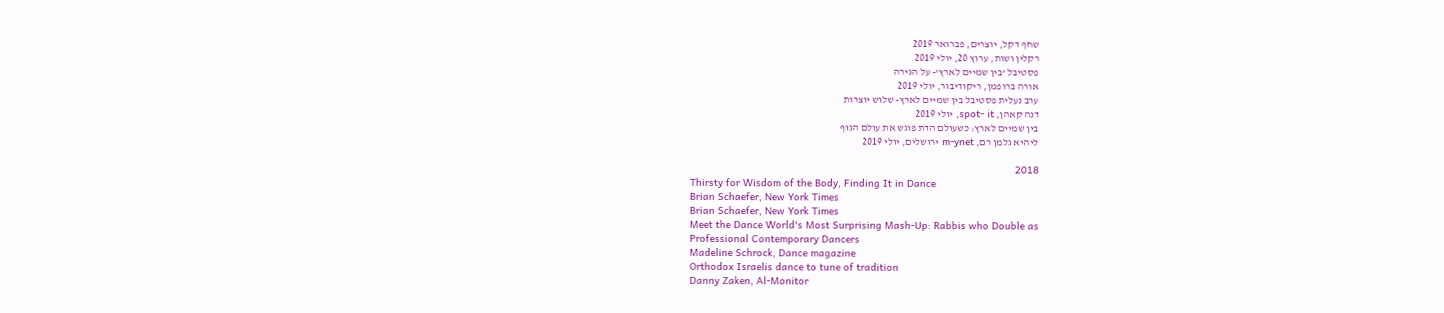שחף דקל, יוצרים, פברואר 2019
רקלין ושות, ערוץ 20, יולי 2019
פסטיבל 'בין שמיים לארץ'- על הגירה
אורה ברופמן, ריקודיבור, יולי 2019
ערב נעלית פסטיבל בין שמיים לארץ- שלוש יוצרות
דנה קאהן, spot- it, יולי 2019
בין שמיים לארץ: כשעולם הדת פוגש את עולם הגוף
ליהיא גלמן רם, m-ynet ירושלים, יולי 2019

2018
Thirsty for Wisdom of the Body, Finding It in Dance
Brian Schaefer, New York Times
Brian Schaefer, New York Times
Meet the Dance World's Most Surprising Mash-Up: Rabbis who Double as
Professional Contemporary Dancers
Madeline Schrock, Dance magazine
Orthodox Israelis dance to tune of tradition
Danny Zaken, Al-Monitor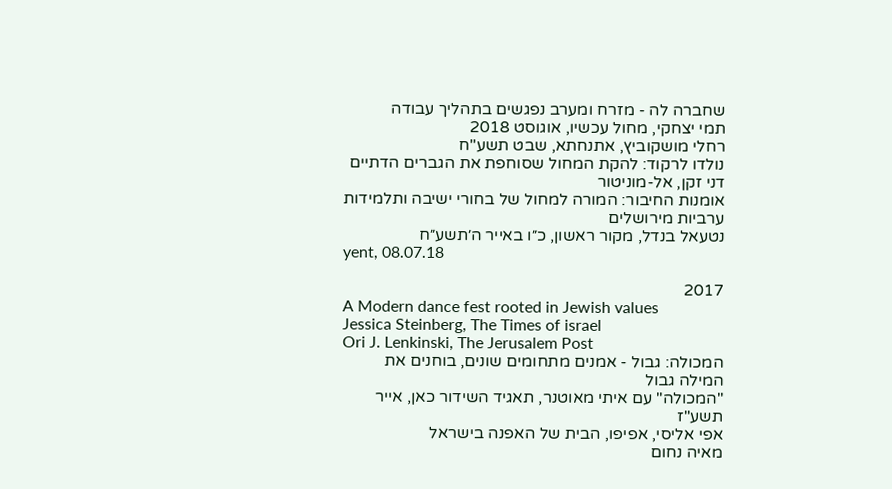שחברה לה - מזרח ומערב נפגשים בתהליך עבודה
תמי יצחקי, מחול עכשיו, אוגוסט 2018
רחלי מושקוביץ, אתנחתא, שבט תשע"ח
נולדו לרקוד: להקת המחול שסוחפת את הגברים הדתיים
דני זקן, אל-מוניטור
אומנות החיבור: המורה למחול של בחורי ישיבה ותלמידות ערביות מירושלים
נטעאל בנדל, מקור ראשון, כ״ו באייר ה׳תשע״ח
yent, 08.07.18

2017
A Modern dance fest rooted in Jewish values
Jessica Steinberg, The Times of israel
Ori J. Lenkinski, The Jerusalem Post
המכולה: גבול - אמנים מתחומים שונים, בוחנים את המילה גבול
"המכולה" עם איתי מאוטנר, תאגיד השידור כאן, אייר תשע"ז
אפי אליסי, אפיפו, הבית של האפנה בישראל
מאיה נחום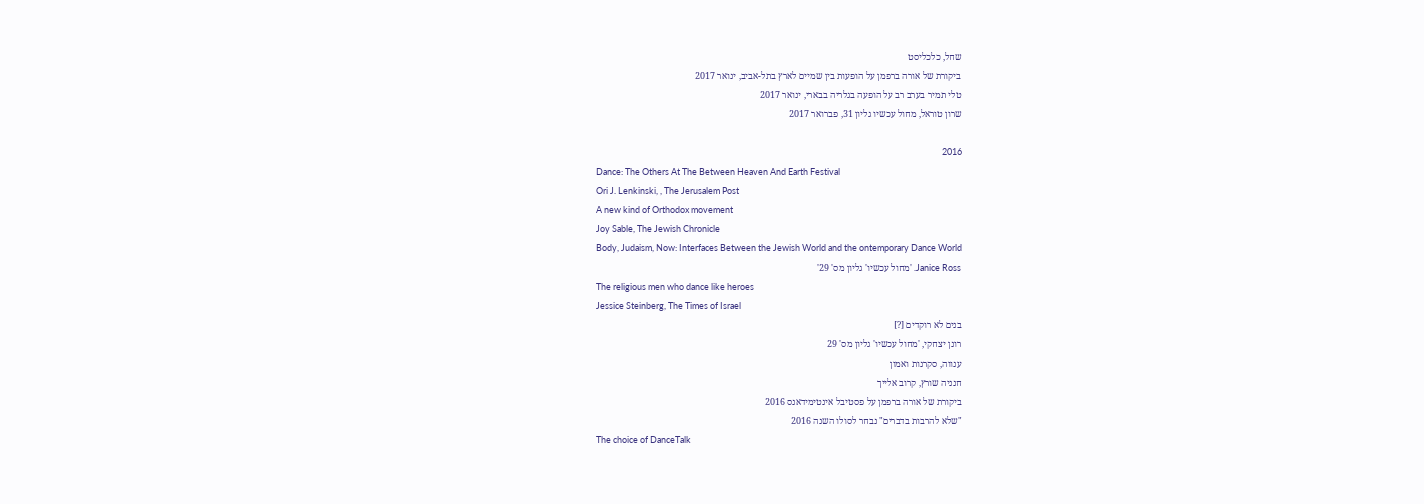שחל, כלכליסט
ביקורת של אורה ברפמן על הופעות בין שמיים לארץ בתל-אביב, ינואר 2017
טלי תמיר בערב רב על הופעה בגלריה בבארי, ינואר 2017
שרון טוראל, מחול עכשיו גליון 31, פברואר 2017

2016
Dance: The Others At The Between Heaven And Earth Festival
Ori J. Lenkinski, , The Jerusalem Post
A new kind of Orthodox movement
Joy Sable, The Jewish Chronicle
Body, Judaism, Now: Interfaces Between the Jewish World and the ontemporary Dance World
Janice Ross. 'מחול עכשיו' גליון מס' 29'
The religious men who dance like heroes
Jessice Steinberg, The Times of Israel
בנים לא רוקדים [?]
רונן יצחקי, 'מחול עכשיו' גליון מס' 29
ענווה, סקרנות ואמון
חנניה שורץ, קרוב אלייך
ביקורת של אורה ברפמן על פסטיבל אינטימידאנס 2016
"שלא להרבות בדברים" נבחר לסולו השנה 2016
The choice of DanceTalk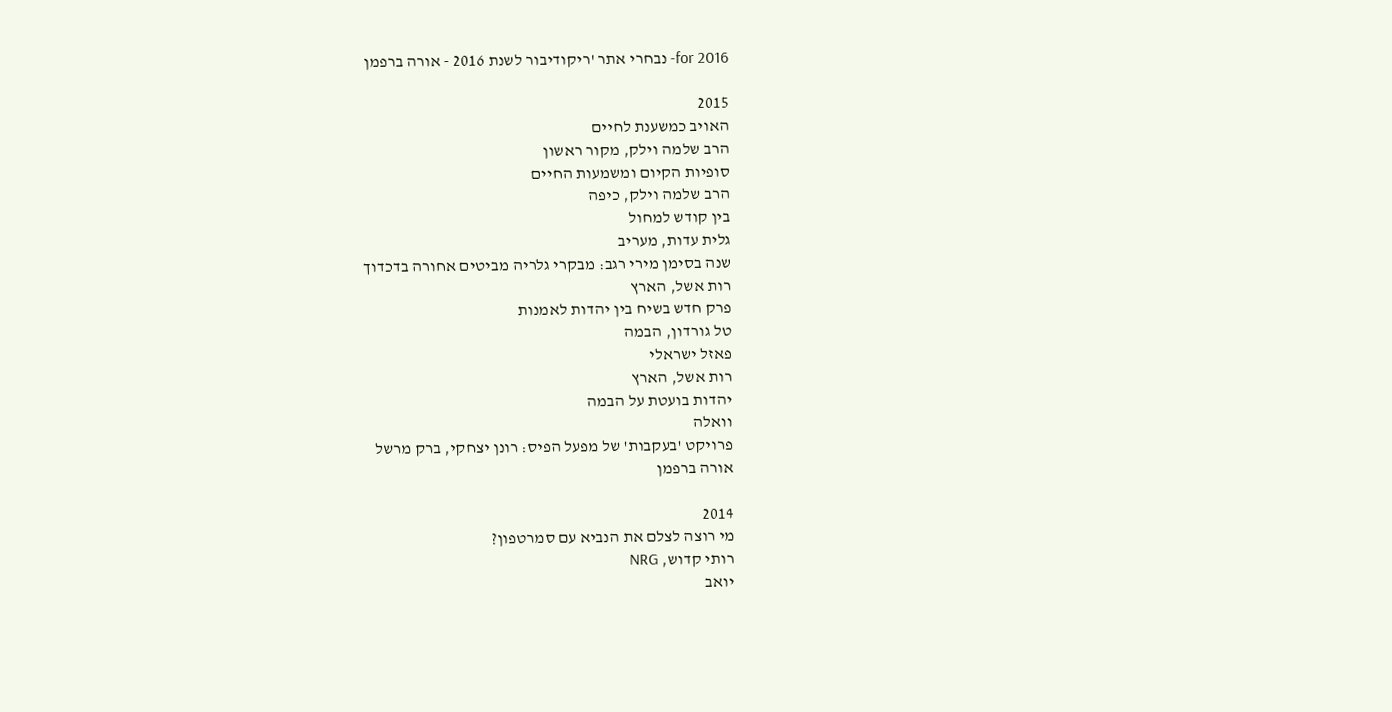for 2016- נבחרי אתר 'ריקודיבור לשנת 2016 - אורה ברפמן

2015
האויב כמשענת לחיים
הרב שלמה וילק, מקור ראשון
סופיות הקיום ומשמעות החיים
הרב שלמה וילק, כיפה
בין קודש למחול
גלית עדות, מעריב
שנה בסימן מירי רגב: מבקרי גלריה מביטים אחורה בדכדוך
רות אשל, הארץ
פרק חדש בשיח בין יהדות לאמנות
טל גורדון, הבמה
פאזל ישראלי
רות אשל, הארץ
יהדות בועטת על הבמה
וואלה
פרויקט 'בעקבות' של מפעל הפיס: רונן יצחקי, ברק מרשל
אורה ברפמן

2014
מי רוצה לצלם את הנביא עם סמרטפון?
רותי קדוש, NRG
יואב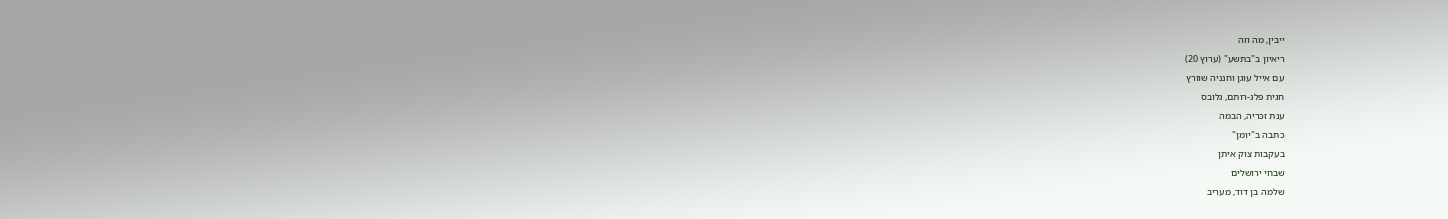ייבין, מה וזה
ריאיון ב"בתשע" (ערוץ 20)
עם אייל עוגן וחנניה שוורץ
חגית פלג-רותם, גלובס
ענת זכריה, הבמה
כתבה ב"יומן"
בעקבות צוק איתן
שבחי ירושלים
שלמה בן דוד, מעריב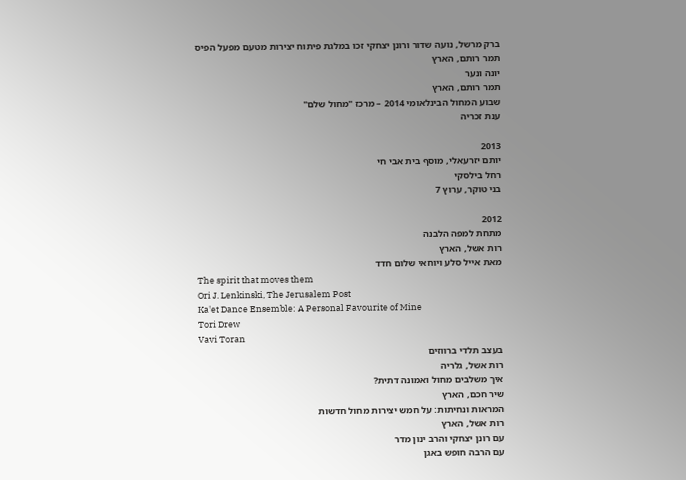ברק מרשל, נועה שדור ורונן יצחקי זכו במלגת פיתוח יצירות מטעם מפעל הפיס
תמר רותם, הארץ
יונה ונער
תמר רותם, הארץ
שבוע המחול הבינלאומי 2014 – מרכז "מחול שלם"
ענת זכריה

2013
יותם יזרעאלי, מוסף בית אבי חי
רחל בילסקי
בני טוקר, ערוץ 7

2012
מתחת למפה הלבנה
רות אשל, הארץ
מאת אייל סלע ויוחאי שלום חדד
The spirit that moves them
Ori J. Lenkinski, The Jerusalem Post
Ka'et Dance Ensemble: A Personal Favourite of Mine
Tori Drew
Vavi Toran
בעצב תלדי ברווזים
רות אשל, גלריה
איך משלבים מחול ואמונה דתית?
שיר חכם, הארץ
המראות ונחיתות: על חמש יצירות מחול חדשות
רות אשל, הארץ
עם רונן יצחקי והרב ינון מדר
עם הרבה חופש באגן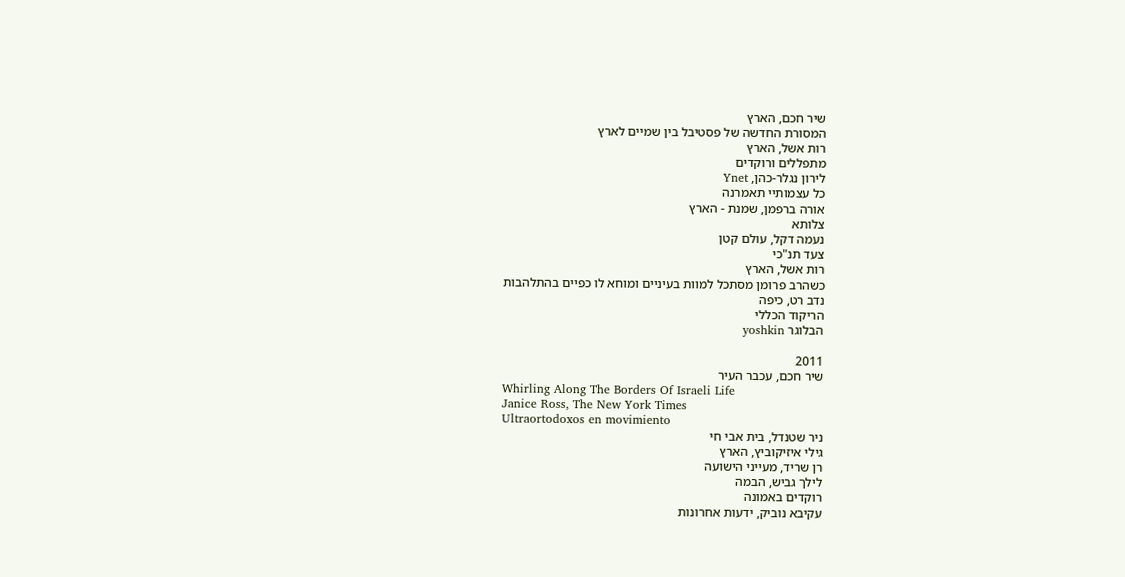שיר חכם, הארץ
המסורת החדשה של פסטיבל בין שמיים לארץ
רות אשל, הארץ
מתפללים ורוקדים
לירון נגלר-כהן, Ynet
כל עצמותיי תאמרנה
אורה ברפמן, שמנת - הארץ
צלותא
נעמה דקל, עולם קטן
צעד תנ"כי
רות אשל, הארץ
כשהרב פרומן מסתכל למוות בעיניים ומוחא לו כפיים בהתלהבות
נדב רט, כיפה
הריקוד הכללי
הבלוגר yoshkin

2011
שיר חכם, עכבר העיר
Whirling Along The Borders Of Israeli Life
Janice Ross, The New York Times
Ultraortodoxos en movimiento
ניר שטנדל, בית אבי חי
גילי איזיקוביץ, הארץ
רן שריד, מעייני הישועה
לילך גביש, הבמה
רוקדים באמונה
עקיבא נוביק, ידעות אחרונות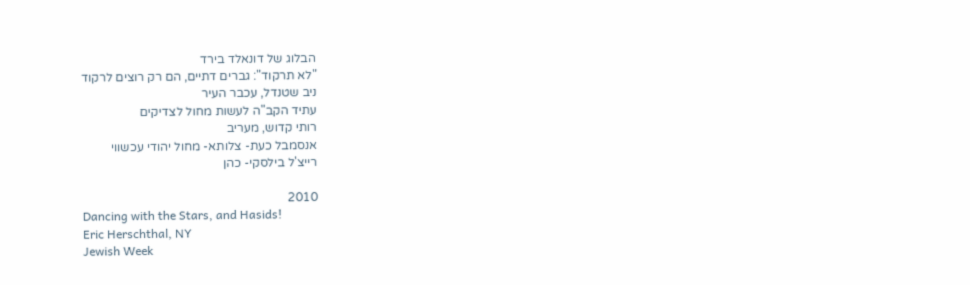הבלוג של דונאלד בירד
"לא תרקוד": גברים דתיים, הם רק רוצים לרקוד
ניב שטנדל, עכבר העיר
עתיד הקב"ה לעשות מחול לצדיקים
רותי קדוש, מעריב
אנסמבל כעת- צלותא- מחול יהודי עכשווי
רייצ'ל בילסקי- כהן

2010
Dancing with the Stars, and Hasids!
Eric Herschthal, NY
Jewish Week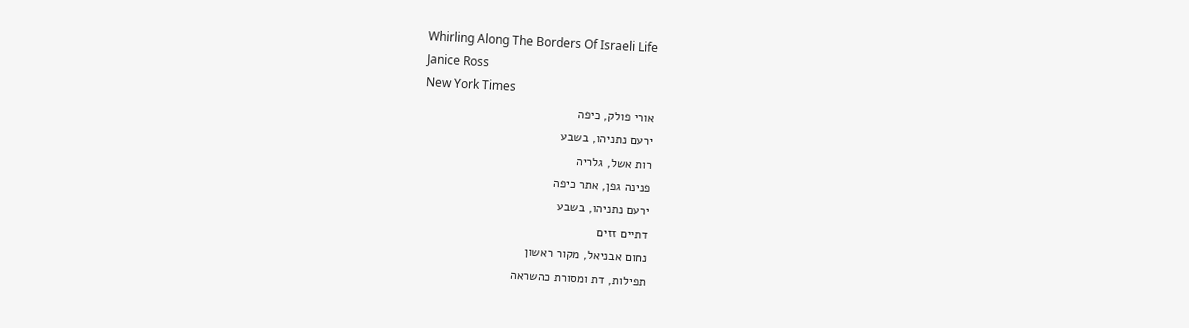Whirling Along The Borders Of Israeli Life
Janice Ross
New York Times
אורי פולק, כיפה
ירעם נתניהו, בשבע
רות אשל, גלריה
פנינה גפן, אתר כיפה
ירעם נתניהו, בשבע
דתיים זזים
נחום אבניאל, מקור ראשון
תפילות, דת ומסורת כהשראה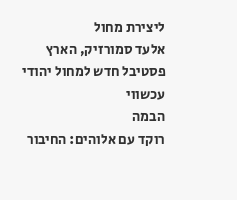ליצירת מחול
אלעד סמורזיק, הארץ
פסטיבל חדש למחול יהודי עכשווי
הבמה
רוקד עם אלוהים: החיבור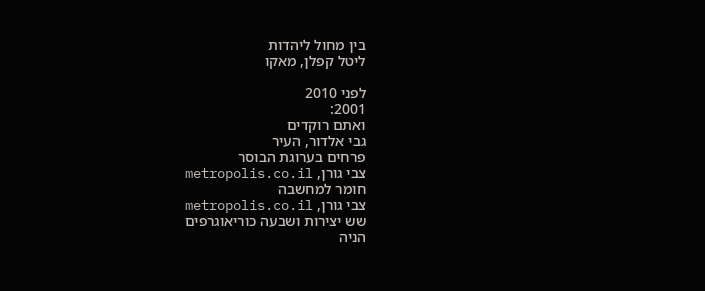בין מחול ליהדות
ליטל קפלן, מאקו

לפני 2010
2001:
ואתם רוקדים
גבי אלדור, העיר
פרחים בערוגת הבוסר
צבי גורן, metropolis.co.il
חומר למחשבה
צבי גורן, metropolis.co.il
שש יצירות ושבעה כוריאוגרפים
הניה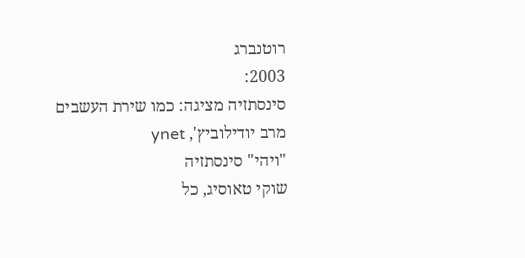רוטנברג
2003:
סינסתזיה מציגה: כמו שירת העשבים
מרב יודילוביץ', ynet
"ויהי" סינסתזיה
שוקי טאוסיג, כל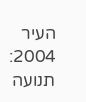העיר
2004:
תנועה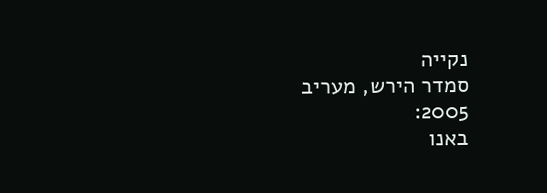נקייה
סמדר הירש, מעריב
2005:
באנו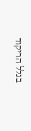בגלל הריקוד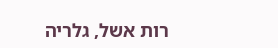רות אשל, גלריה